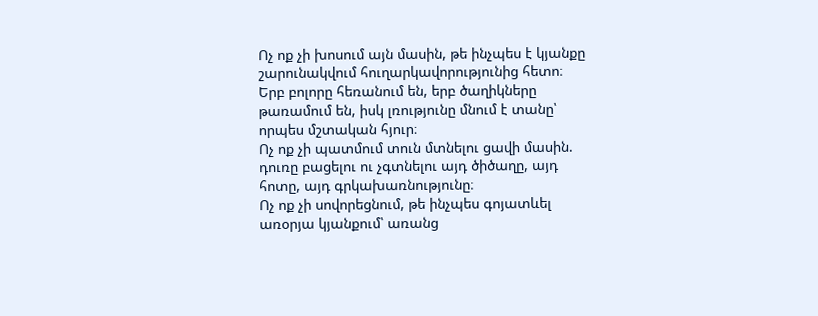Ոչ ոք չի խոսում այն մասին, թե ինչպես է կյանքը շարունակվում հուղարկավորությունից հետո։
Երբ բոլորը հեռանում են, երբ ծաղիկները թառամում են, իսկ լռությունը մնում է տանը՝ որպես մշտական հյուր։
Ոչ ոք չի պատմում տուն մտնելու ցավի մասին. դուռը բացելու ու չգտնելու այդ ծիծաղը, այդ հոտը, այդ գրկախառնությունը։
Ոչ ոք չի սովորեցնում, թե ինչպես գոյատևել առօրյա կյանքում՝ առանց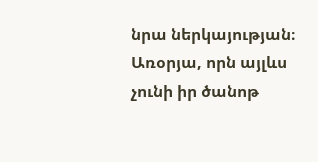նրա ներկայության։ Առօրյա, որն այլևս չունի իր ծանոթ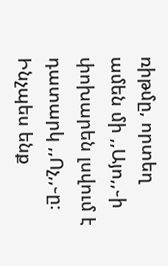ռիթմը, որտեղ ամեն մի ,,Այո,,֊ի փոխարեն լսվում է դատարկ ,,Ոչ,,֊ը։
Ինչպես ենք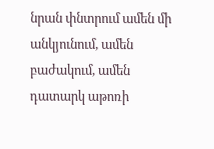նրան փնտրում ամեն մի անկյունում, ամեն բաժակում, ամեն դատարկ աթոռի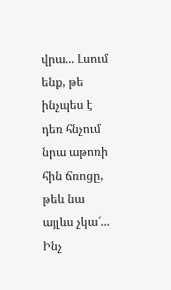վրա... Լսում ենք, թե ինչպես է դեռ հնչում նրա աթոռի հին ճռոցը, թեև նա այլևս չկա՜...
Ինչ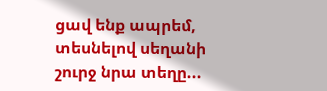ցավ ենք ապրեմ, տեսնելով սեղանի շուրջ նրա տեղը...